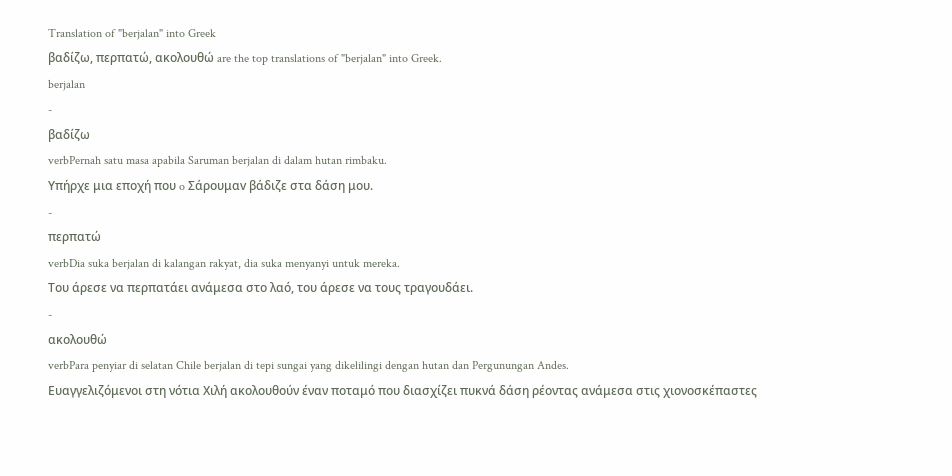Translation of "berjalan" into Greek
βαδίζω, περπατώ, ακολουθώ are the top translations of "berjalan" into Greek.
berjalan
-
βαδίζω
verbPernah satu masa apabila Saruman berjalan di dalam hutan rimbaku.
Υπήρχε μια εποχή πoυ o Σάρoυμαv βάδιζε στα δάση μoυ.
-
περπατώ
verbDia suka berjalan di kalangan rakyat, dia suka menyanyi untuk mereka.
Του άρεσε να περπατάει ανάμεσα στο λαό, του άρεσε να τους τραγουδάει.
-
ακολουθώ
verbPara penyiar di selatan Chile berjalan di tepi sungai yang dikelilingi dengan hutan dan Pergunungan Andes.
Ευαγγελιζόμενοι στη νότια Χιλή ακολουθούν έναν ποταμό που διασχίζει πυκνά δάση ρέοντας ανάμεσα στις χιονοσκέπαστες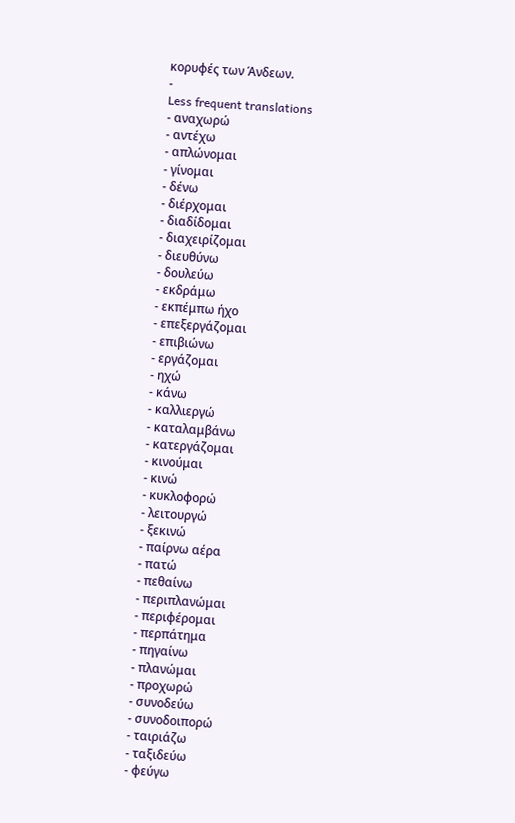κορυφές των Άνδεων.
-
Less frequent translations
- αναχωρώ
- αντέχω
- απλώνομαι
- γίνομαι
- δένω
- διέρχομαι
- διαδίδομαι
- διαχειρίζομαι
- διευθύνω
- δουλεύω
- εκδράμω
- εκπέμπω ήχο
- επεξεργάζομαι
- επιβιώνω
- εργάζομαι
- ηχώ
- κάνω
- καλλιεργώ
- καταλαμβάνω
- κατεργάζομαι
- κινούμαι
- κινώ
- κυκλοφορώ
- λειτουργώ
- ξεκινώ
- παίρνω αέρα
- πατώ
- πεθαίνω
- περιπλανώμαι
- περιφέρομαι
- περπάτημα
- πηγαίνω
- πλανώμαι
- προχωρώ
- συνοδεύω
- συνοδοιπορώ
- ταιριάζω
- ταξιδεύω
- φεύγω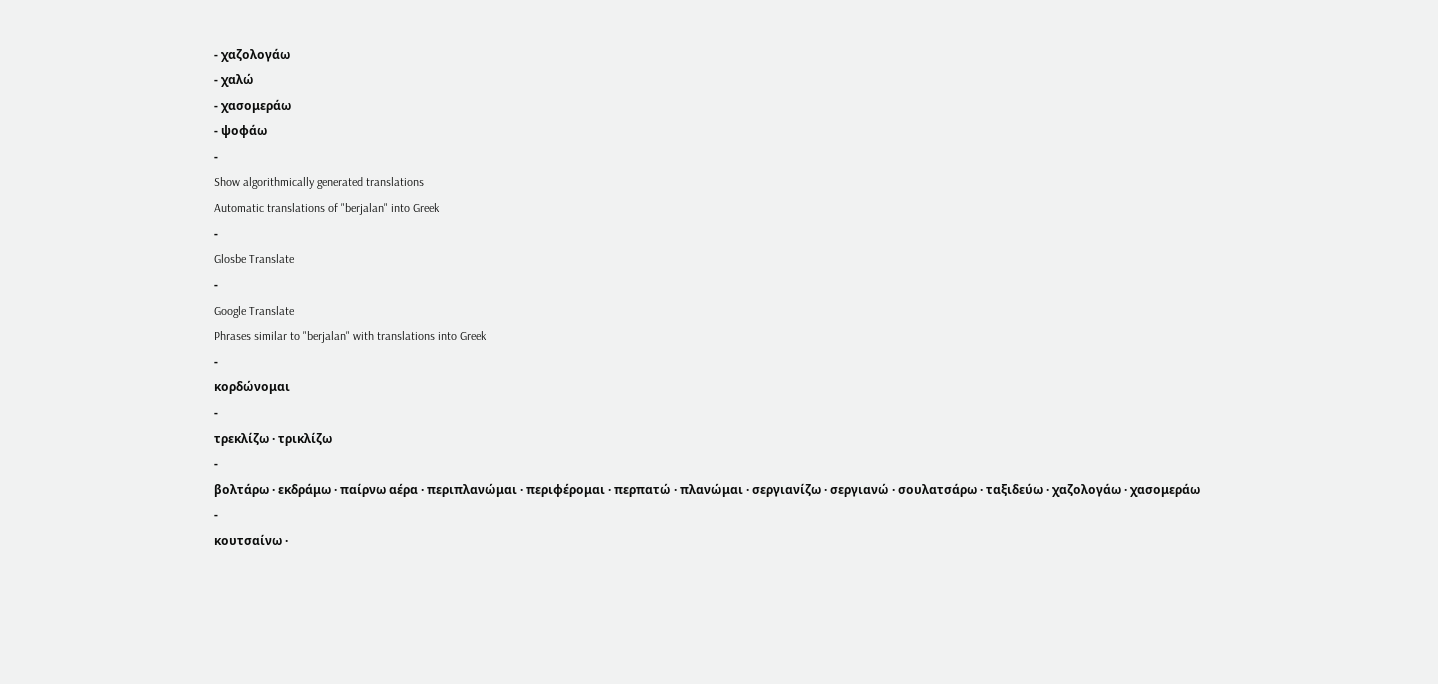- χαζολογάω
- χαλώ
- χασομεράω
- ψοφάω
-
Show algorithmically generated translations
Automatic translations of "berjalan" into Greek
-
Glosbe Translate
-
Google Translate
Phrases similar to "berjalan" with translations into Greek
-
κορδώνομαι
-
τρεκλίζω · τρικλίζω
-
βολτάρω · εκδράμω · παίρνω αέρα · περιπλανώμαι · περιφέρομαι · περπατώ · πλανώμαι · σεργιανίζω · σεργιανώ · σουλατσάρω · ταξιδεύω · χαζολογάω · χασομεράω
-
κουτσαίνω ·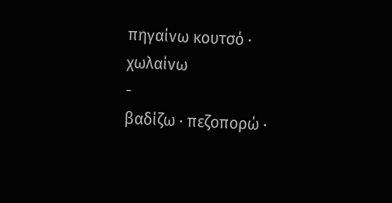πηγαίνω κουτσό · χωλαίνω
-
βαδίζω · πεζοπορώ ·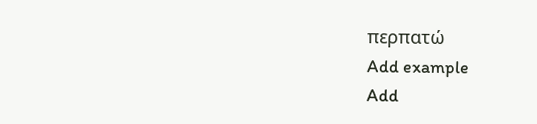περπατώ
Add example
Add